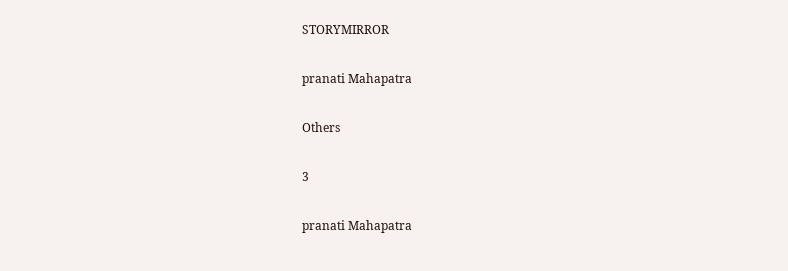STORYMIRROR

pranati Mahapatra

Others

3

pranati Mahapatra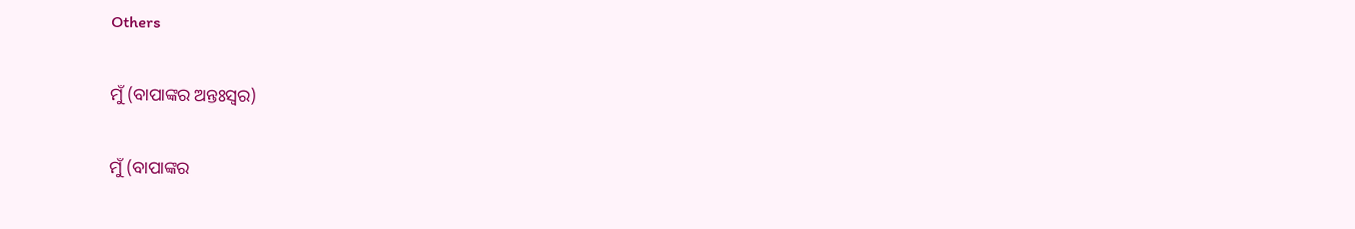Others

ମୁଁ (ବାପାଙ୍କର ଅନ୍ତଃସ୍ଵର)

ମୁଁ (ବାପାଙ୍କର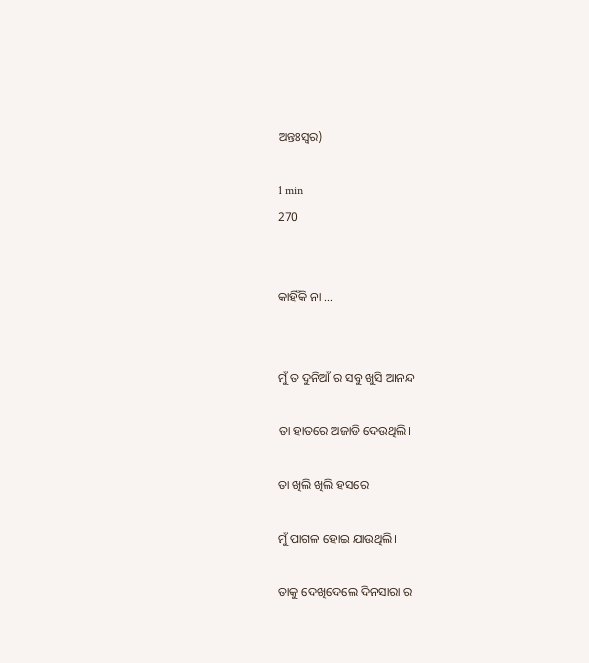ଅନ୍ତଃସ୍ଵର)

1 min
270


କାହିଁକି ନା ...


ମୁଁ ତ ଦୁନିଆଁ ର ସବୁ ଖୁସି ଆନନ୍ଦ

ତା ହାତରେ ଅଜାଡି ଦେଉଥିଲି।

ତା ଖିଲି ଖିଲି ହସରେ

ମୁଁ ପାଗଳ ହୋଇ ଯାଉଥିଲି।

ତାକୁ ଦେଖିଦେଲେ ଦିନସାରା ର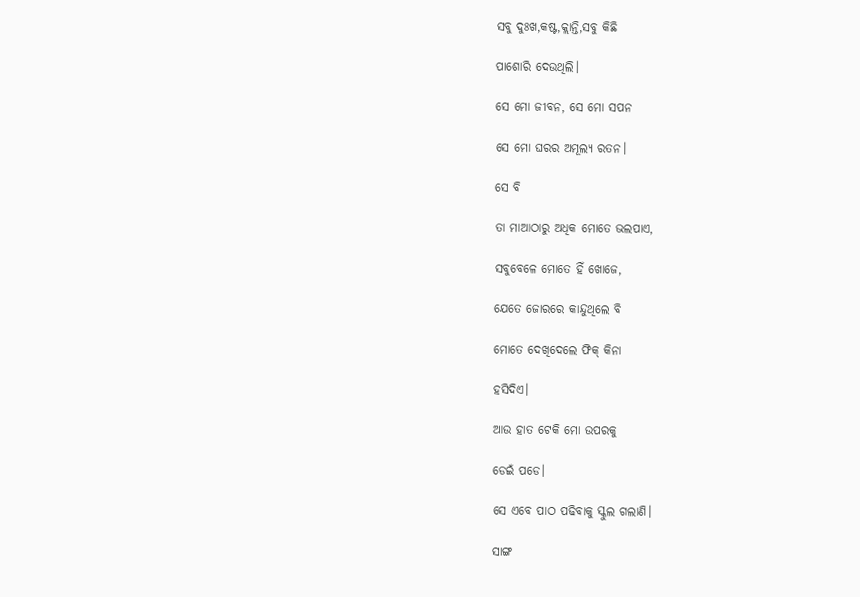ସବୁ ଦୁଃଖ,କଷ୍ଟ,କ୍ଲାନ୍ତି,ସବୁ କିଛି

ପାଶୋରି ଦେଉଥିଲି।

ସେ ମୋ ଜୀବନ, ସେ ମୋ ସପନ

ସେ ମୋ ଘରର ଅମୂଲ୍ୟ ରତନ।

ସେ ବି

ତା ମାଆଠାରୁ ଅଧିକ ମୋତେ ଭଲପାଏ,

ସବୁବେଳେ ମୋତେ ହିଁ ଖୋଜେ,

ଯେତେ ଜୋରରେ କାନ୍ଦୁଥିଲେ ବି

ମୋତେ ଦେଖିଦେଲେ ଫିକ୍ କିନା

ହସିଦିଏ।

ଆଉ ହାତ ଟେକି ମୋ ଉପରକୁ

ଡେଇଁ ପଡେ।

ସେ ଏବେ ପାଠ ପଢିବାକୁ ସ୍କୁଲ ଗଲାଣି।

ସାଙ୍ଗ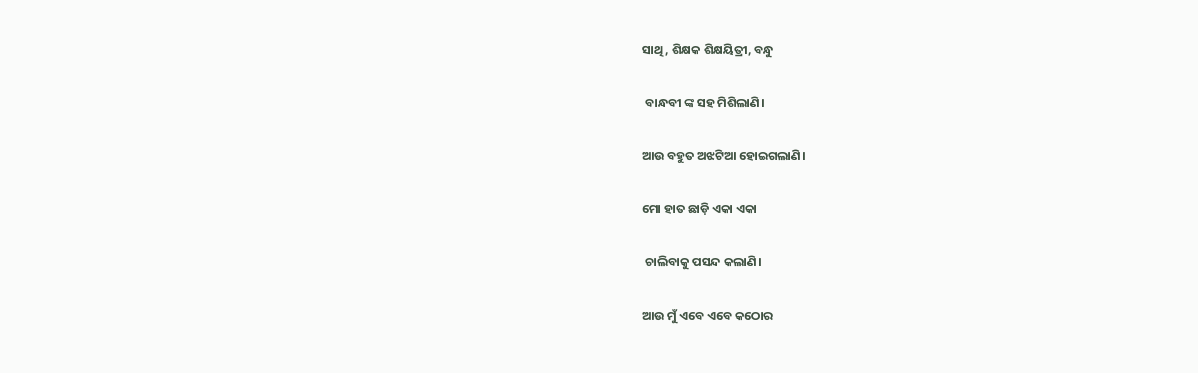ସାଥି, ଶିକ୍ଷକ ଶିକ୍ଷୟିତ୍ରୀ, ବନ୍ଧୁ

 ବାନ୍ଧବୀ ଙ୍କ ସହ ମିଶିଲାଣି।

ଆଉ ବହୁତ ଅଝଟିଆ ହୋଇଗଲାଣି।

ମୋ ହାତ ଛାଡ଼ି ଏକା ଏକା

 ଚାଲିବାକୁ ପସନ୍ଦ କଲାଣି।

ଆଉ ମୁଁ ଏବେ ଏବେ କଠୋର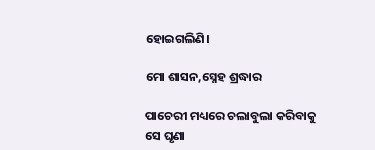ହୋଇଗଲିଣି।

ମୋ ଶାସନ,ସ୍ନେହ ଶ୍ରଦ୍ଧାର

ପାଚେରୀ ମଧ୍ୟରେ ଚଲାବୁଲା କରିବାକୁ ସେ ଘୃଣା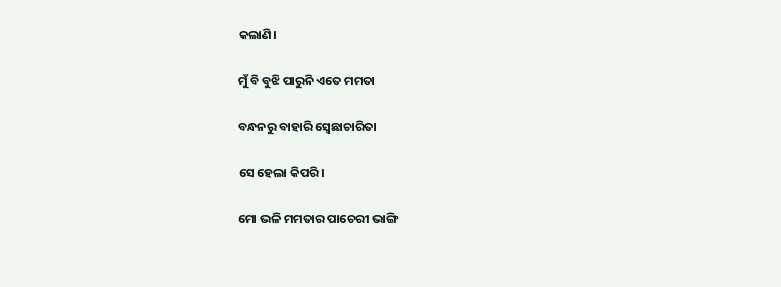କଲାଣି।

ମୁଁ ବି ବୁଝି ପାରୁନି ଏତେ ମମତା

ବନ୍ଧନରୁ ବାହାରି ସ୍ଵେଛାଚାରିତା

ସେ ହେଲା କିପରି।

ମୋ ଭଳି ମମତାର ପାଚେରୀ ଭାଙ୍ଗି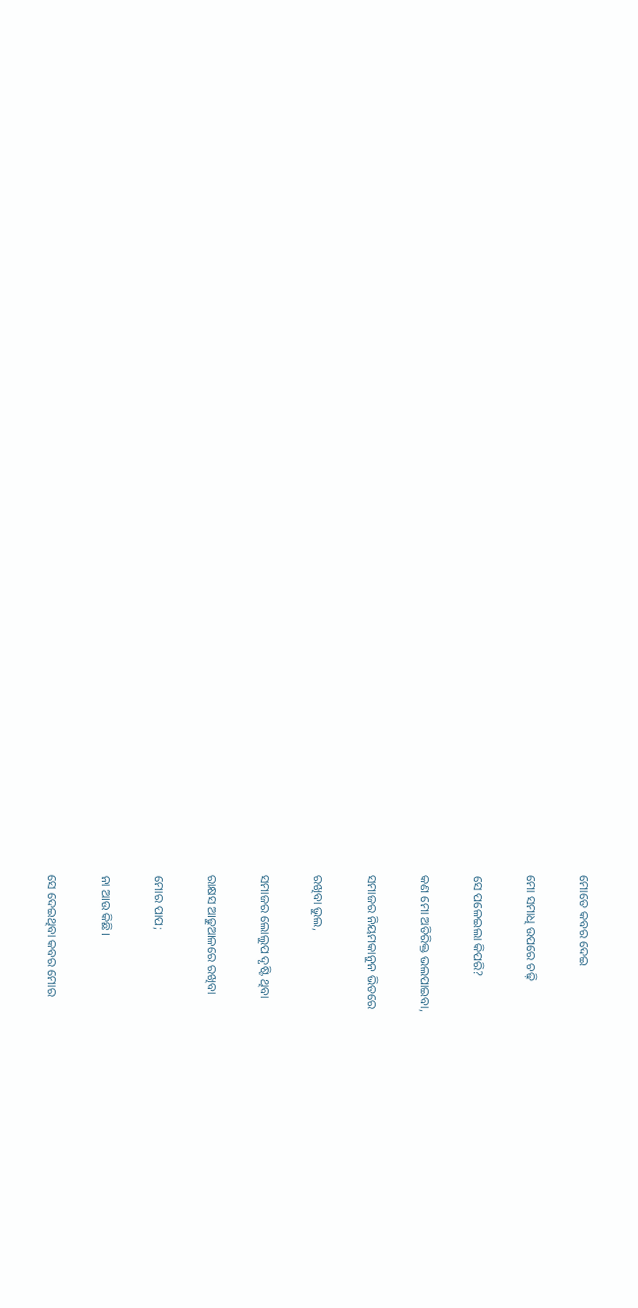ମୋତେ କବର ଦେଇ

ମୋ ସମାଧି ଉପରେ ଚଢ଼ି

ସେ ପଳେଇଲା କିପରି?

କଣ ମୋ ଅତିରିକ୍ତ ଭଲପାଇବା,

ସମାଜର ନିୟମକାନୁନ ଭିତରେ

ରଖିବା ଭୁଲ,

ସମାଜର ଲୋଲୁପ ଦୃଷ୍ଟି ଥିବା

ରାକ୍ଷସ ଆଢୁଆଳରେ ରଖିବା

ମୋର ପାପ;

ନା ଆଉ କିଛି।

ସେ ଦେଇଥିବା କବର ମୋର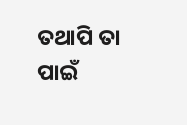ତଥାପି ତା ପାଇଁ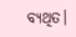ବ୍ୟଥିତ।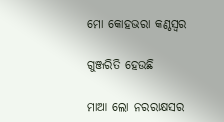ମୋ କୋହଭରା କଣ୍ଠସ୍ଵର

ଗୁଞ୍ଜରିତି ହେଉଛି

ମାଆ ଲୋ ନରରାକ୍ଷସର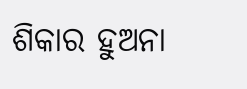ଶିକାର ହୁଅନା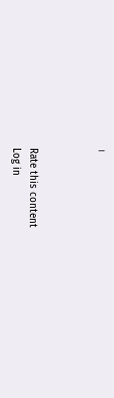।



Rate this content
Log in